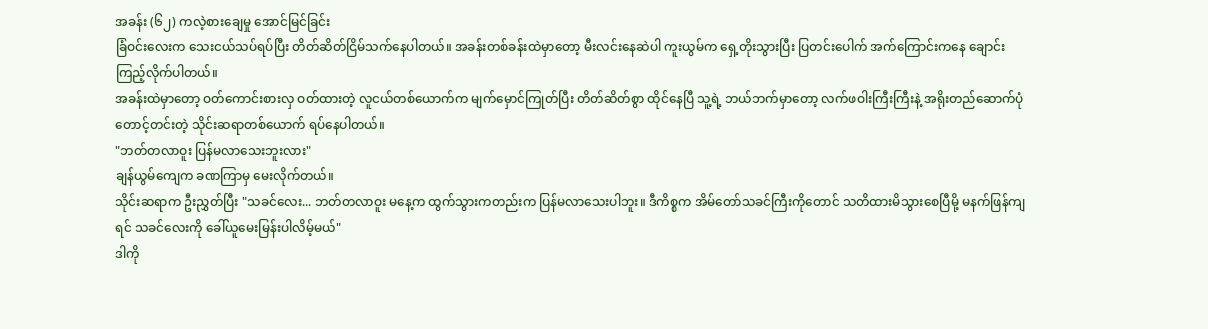အခန်း (၆၂) ကလဲ့စားချေမှု အောင်မြင်ခြင်း
ခြံဝင်းလေးက သေးငယ်သပ်ရပ်ပြီး တိတ်ဆိတ်ငြိမ်သက်နေပါတယ်။ အခန်းတစ်ခန်းထဲမှာတော့ မီးလင်းနေဆဲပါ ကူးယွမ်က ရှေ့တိုးသွားပြီး ပြတင်းပေါက် အက်ကြောင်းကနေ ချောင်းကြည့်လိုက်ပါတယ်။
အခန်းထဲမှာတော့ ဝတ်ကောင်းစားလှ ဝတ်ထားတဲ့ လူငယ်တစ်ယောက်က မျက်မှောင်ကြုတ်ပြီး တိတ်ဆိတ်စွာ ထိုင်နေပြီ သူ့ရဲ့ ဘယ်ဘက်မှာတော့ လက်ဖဝါးကြီးကြီးနဲ့ အရိုးတည်ဆောက်ပုံ တောင့်တင်းတဲ့ သိုင်းဆရာတစ်ယောက် ရပ်နေပါတယ်။
"ဘတ်တလာဝူး ပြန်မလာသေးဘူးလား"
ချန်ယွမ်ကျေက ခဏကြာမှ မေးလိုက်တယ်။
သိုင်းဆရာက ဦးညွှတ်ပြီး "သခင်လေး... ဘတ်တလာဝူး မနေ့က ထွက်သွားကတည်းက ပြန်မလာသေးပါဘူး။ ဒီကိစ္စက အိမ်တော်သခင်ကြီးကိုတောင် သတိထားမိသွားစေပြီမို့ မနက်ဖြန်ကျရင် သခင်လေးကို ခေါ်ယူမေးမြန်းပါလိမ့်မယ်"
ဒါကို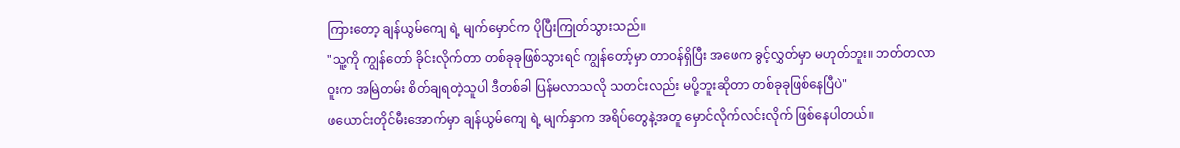ကြားတော့ ချန်ယွမ်ကျေ ရဲ့ မျက်မှောင်က ပိုပြီးကြုတ်သွားသည်။
"သူ့ကို ကျွန်တော် ခိုင်းလိုက်တာ တစ်ခုခုဖြစ်သွားရင် ကျွန်တော့်မှာ တာဝန်ရှိပြီး အဖေက ခွင့်လွှတ်မှာ မဟုတ်ဘူး။ ဘတ်တလာဝူးက အမြဲတမ်း စိတ်ချရတဲ့သူပါ ဒီတစ်ခါ ပြန်မလာသလို သတင်းလည်း မပို့ဘူးဆိုတာ တစ်ခုခုဖြစ်နေပြီပဲ"
ဖယောင်းတိုင်မီးအောက်မှာ ချန်ယွမ်ကျေ ရဲ့ မျက်နှာက အရိပ်တွေနဲ့အတူ မှောင်လိုက်လင်းလိုက် ဖြစ်နေပါတယ်။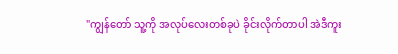"ကျွန်တော် သူ့ကို အလုပ်လေးတစ်ခုပဲ ခိုင်းလိုက်တာပါ အဲဒီကူး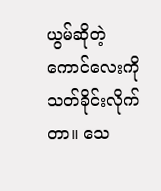ယွမ်ဆိုတဲ့ ကောင်လေးကို သတ်ခိုင်းလိုက်တာ။ သေ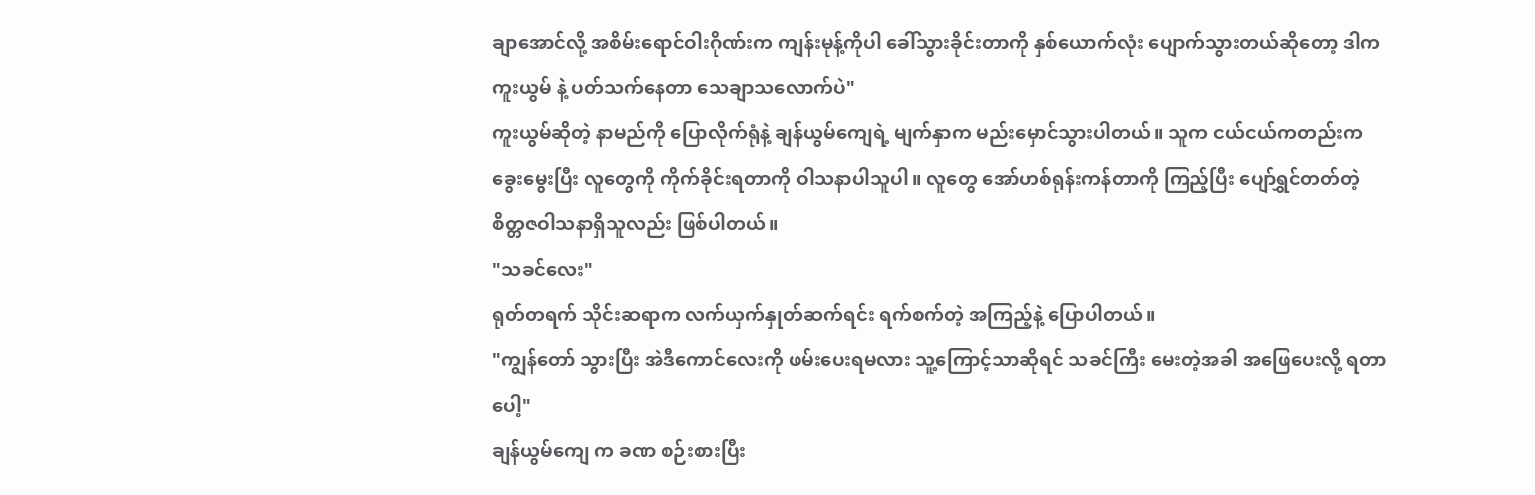ချာအောင်လို့ အစိမ်းရောင်ဝါးဂိုဏ်းက ကျန်းမုန့်ကိုပါ ခေါ်သွားခိုင်းတာကို နှစ်ယောက်လုံး ပျောက်သွားတယ်ဆိုတော့ ဒါက ကူးယွမ် နဲ့ ပတ်သက်နေတာ သေချာသလောက်ပဲ"
ကူးယွမ်ဆိုတဲ့ နာမည်ကို ပြောလိုက်ရုံနဲ့ ချန်ယွမ်ကျေရဲ့ မျက်နှာက မည်းမှောင်သွားပါတယ်။ သူက ငယ်ငယ်ကတည်းက ခွေးမွေးပြီး လူတွေကို ကိုက်ခိုင်းရတာကို ဝါသနာပါသူပါ။ လူတွေ အော်ဟစ်ရုန်းကန်တာကို ကြည့်ပြီး ပျော်ရွှင်တတ်တဲ့ စိတ္တဇဝါသနာရှိသူလည်း ဖြစ်ပါတယ်။
"သခင်လေး"
ရုတ်တရက် သိုင်းဆရာက လက်ယှက်နှုတ်ဆက်ရင်း ရက်စက်တဲ့ အကြည့်နဲ့ ပြောပါတယ်။
"ကျွန်တော် သွားပြီး အဲဒီကောင်လေးကို ဖမ်းပေးရမလား သူ့ကြောင့်သာဆိုရင် သခင်ကြီး မေးတဲ့အခါ အဖြေပေးလို့ ရတာပေါ့"
ချန်ယွမ်ကျေ က ခဏ စဉ်းစားပြီး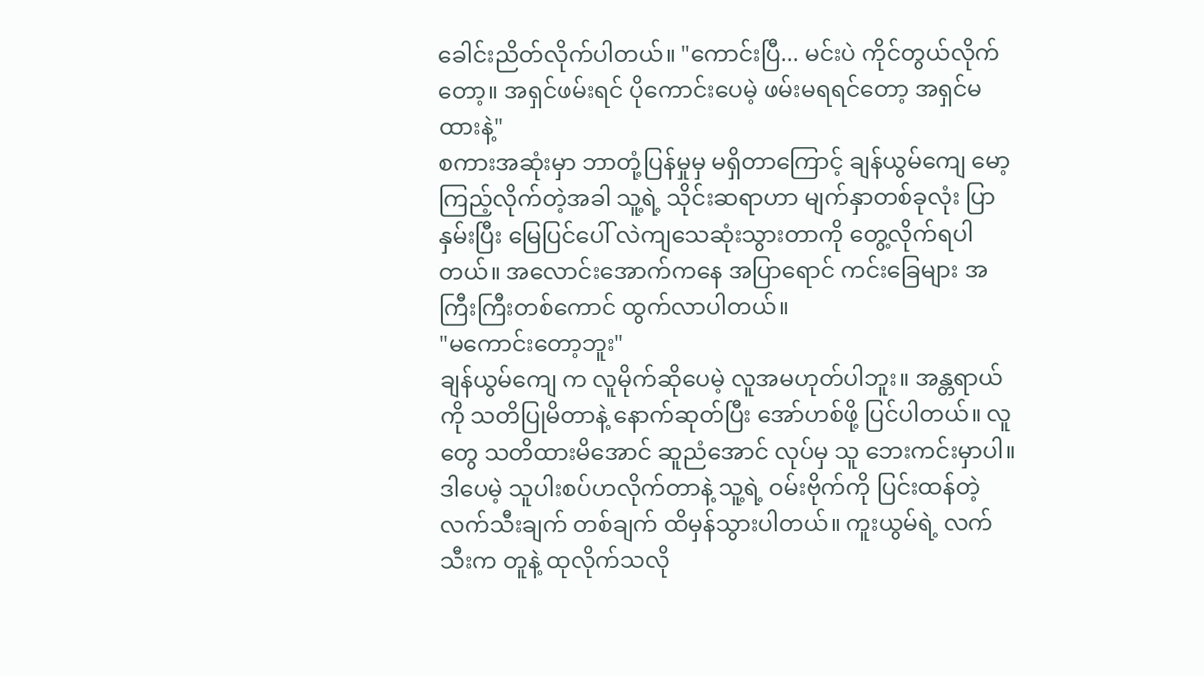ခေါင်းညိတ်လိုက်ပါတယ်။ "ကောင်းပြီ... မင်းပဲ ကိုင်တွယ်လိုက်တော့။ အရှင်ဖမ်းရင် ပိုကောင်းပေမဲ့ ဖမ်းမရရင်တော့ အရှင်မထားနဲ့"
စကားအဆုံးမှာ ဘာတုံ့ပြန်မှုမှ မရှိတာကြောင့် ချန်ယွမ်ကျေ မော့ကြည့်လိုက်တဲ့အခါ သူ့ရဲ့ သိုင်းဆရာဟာ မျက်နှာတစ်ခုလုံး ပြာနှမ်းပြီး မြေပြင်ပေါ် လဲကျသေဆုံးသွားတာကို တွေ့လိုက်ရပါတယ်။ အလောင်းအောက်ကနေ အပြာရောင် ကင်းခြေများ အကြီးကြီးတစ်ကောင် ထွက်လာပါတယ်။
"မကောင်းတော့ဘူး"
ချန်ယွမ်ကျေ က လူမိုက်ဆိုပေမဲ့ လူအမဟုတ်ပါဘူး။ အန္တရာယ်ကို သတိပြုမိတာနဲ့ နောက်ဆုတ်ပြီး အော်ဟစ်ဖို့ ပြင်ပါတယ်။ လူတွေ သတိထားမိအောင် ဆူညံအောင် လုပ်မှ သူ ဘေးကင်းမှာပါ။
ဒါပေမဲ့ သူပါးစပ်ဟလိုက်တာနဲ့ သူ့ရဲ့ ဝမ်းဗိုက်ကို ပြင်းထန်တဲ့ လက်သီးချက် တစ်ချက် ထိမှန်သွားပါတယ်။ ကူးယွမ်ရဲ့ လက်သီးက တူနဲ့ ထုလိုက်သလို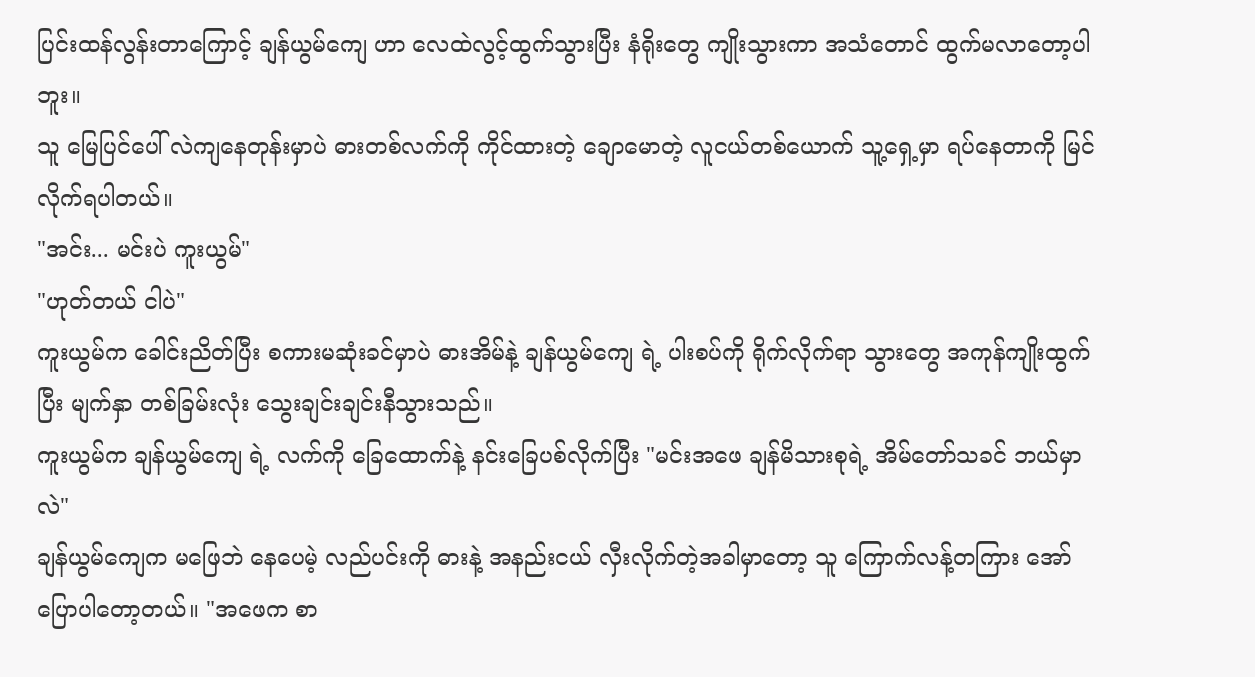ပြင်းထန်လွန်းတာကြောင့် ချန်ယွမ်ကျေ ဟာ လေထဲလွင့်ထွက်သွားပြီး နံရိုးတွေ ကျိုးသွားကာ အသံတောင် ထွက်မလာတော့ပါဘူး။
သူ မြေပြင်ပေါ် လဲကျနေတုန်းမှာပဲ ဓားတစ်လက်ကို ကိုင်ထားတဲ့ ချောမောတဲ့ လူငယ်တစ်ယောက် သူ့ရှေ့မှာ ရပ်နေတာကို မြင်လိုက်ရပါတယ်။
"အင်း... မင်းပဲ ကူးယွမ်"
"ဟုတ်တယ် ငါပဲ"
ကူးယွမ်က ခေါင်းညိတ်ပြီး စကားမဆုံးခင်မှာပဲ ဓားအိမ်နဲ့ ချန်ယွမ်ကျေ ရဲ့ ပါးစပ်ကို ရိုက်လိုက်ရာ သွားတွေ အကုန်ကျိုးထွက်ပြီး မျက်နှာ တစ်ခြမ်းလုံး သွေးချင်းချင်းနီသွားသည်။
ကူးယွမ်က ချန်ယွမ်ကျေ ရဲ့ လက်ကို ခြေထောက်နဲ့ နင်းခြေပစ်လိုက်ပြီး "မင်းအဖေ ချန်မိသားစုရဲ့ အိမ်တော်သခင် ဘယ်မှာလဲ"
ချန်ယွမ်ကျေက မဖြေဘဲ နေပေမဲ့ လည်ပင်းကို ဓားနဲ့ အနည်းငယ် လှီးလိုက်တဲ့အခါမှာတော့ သူ ကြောက်လန့်တကြား အော်ပြောပါတော့တယ်။ "အဖေက စာ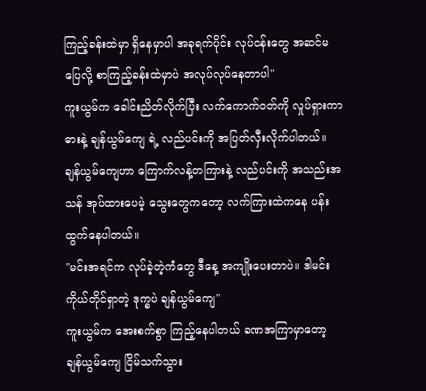ကြည့်ခန်းထဲမှာ ရှိနေမှာပါ အခုရက်ပိုင်း လုပ်ငန်းတွေ အဆင်မပြေလို့ စာကြည့်ခန်းထဲမှာပဲ အလုပ်လုပ်နေတာပါ"
ကူးယွမ်က ခေါင်းညိတ်လိုက်ပြီး လက်ကောက်ဝတ်ကို လှုပ်ရှားကာ ဓားနဲ့ ချန်ယွမ်ကျေ ရဲ့ လည်ပင်းကို အပြတ်လှီးလိုက်ပါတယ်။ ချန်ယွမ်ကျေဟာ ကြောက်လန့်တကြားနဲ့ လည်ပင်းကို အသည်းအသန် အုပ်ထားပေမဲ့ သွေးတွေကတော့ လက်ကြားထဲကနေ ပန်းထွက်နေပါတယ်။
"မင်းအရင်က လုပ်ခဲ့တဲ့ကံတွေ ဒီနေ့ အကျိုးပေးတာပဲ။ ဒါမင်းကိုယ်တိုင်ရှာတဲ့ ဒုက္ခပဲ ချန်ယွမ်ကျေ"
ကူးယွမ်က အေးစက်စွာ ကြည့်နေပါတယ် ခဏအကြာမှာတော့ ချန်ယွမ်ကျေ ငြိမ်သက်သွား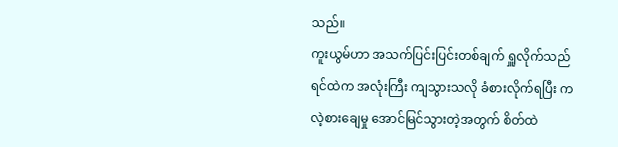သည်။
ကူးယွမ်ဟာ အသက်ပြင်းပြင်းတစ်ချက် ရှူလိုက်သည် ရင်ထဲက အလုံးကြီး ကျသွားသလို ခံစားလိုက်ရပြီး ကလဲ့စားချေမှု အောင်မြင်သွားတဲ့အတွက် စိတ်ထဲ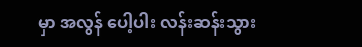မှာ အလွန် ပေါ့ပါး လန်းဆန်းသွား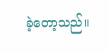ခဲ့တော့သည်။